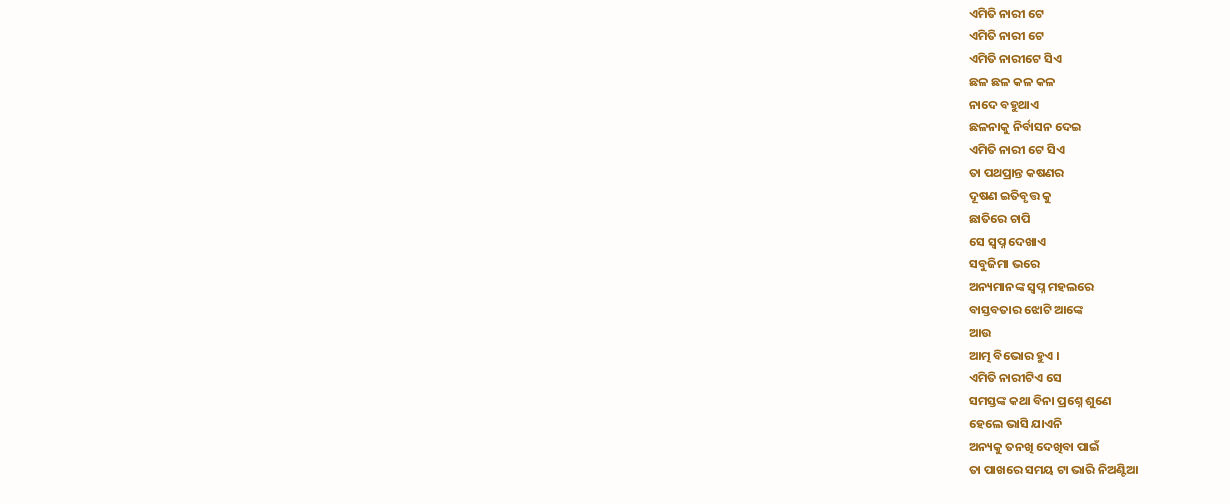ଏମିତି ନାରୀ ଟେ
ଏମିତି ନାରୀ ଟେ
ଏମିତି ନାରୀଟେ ସିଏ
ଛଳ ଛଳ କଳ କଳ
ନାଦେ ବହୁଥାଏ
ଛଳନାକୁ ନିର୍ବାସନ ଦେଇ
ଏମିତି ନାରୀ ଟେ ସିଏ
ତା ପଥପ୍ରାନ୍ତ କଷଣର
ଦୂଷଣ ଇତିବୃତ୍ତ କୁ
ଛାତିରେ ଚାପି
ସେ ସ୍ବପ୍ନ ଦେଖାଏ
ସବୁଜିମା ଭରେ
ଅନ୍ୟମାନଙ୍କ ସ୍ବପ୍ନ ମହଲରେ
ବାସ୍ତବତାର ଝୋଟି ଆଙ୍କେ
ଆଉ
ଆତ୍ମ ବିଭୋର ହୁଏ ।
ଏମିତି ନାରୀଟିଏ ସେ
ସମସ୍ତଙ୍କ କଥା ବିନା ପ୍ରଶ୍ନେ ଶୁଣେ
ହେଲେ ଭାସି ଯାଏନି
ଅନ୍ୟକୁ ତନଖି ଦେଖିବା ପାଇଁ
ତା ପାଖରେ ସମୟ ଟା ଭାରି ନିଅଣ୍ଟିଆ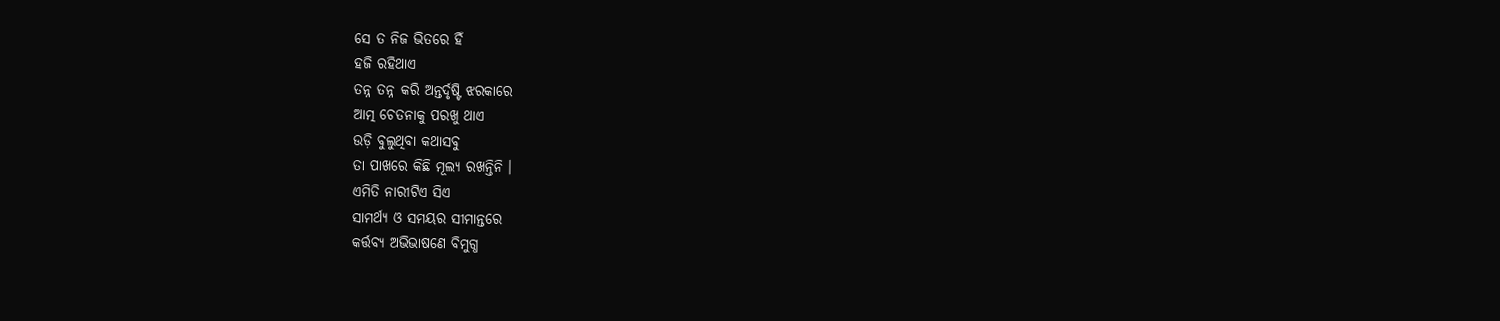ସେ ତ ନିଜ ଭିତରେ ହିଁ
ହଜି ରହିଥାଏ
ତନ୍ନ ତନ୍ନ କରି ଅନ୍ତର୍ଦୃଷ୍ଟି ଝରକାରେ
ଆତ୍ମ ଚେତନାକୁ ପରଖୁ ଥାଏ
ଉଡ଼ି ବୁଲୁଥିବା କଥାସବୁ
ତା ପାଖରେ କିଛି ମୂଲ୍ୟ ରଖନ୍ତିନି ।
ଏମିତି ନାରୀଟିଏ ସିଏ
ସାମର୍ଥ୍ୟ ଓ ସମୟର ସୀମାନ୍ତରେ
କର୍ତ୍ତବ୍ୟ ଅଭିଭାଷଣେ ବିମୁଗ୍ଧ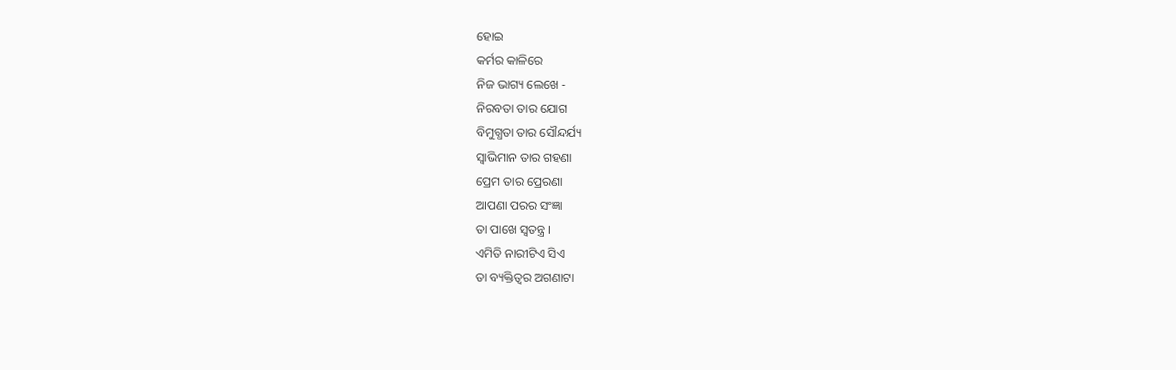ହୋଇ
କର୍ମର କାଳିରେ
ନିଜ ଭାଗ୍ୟ ଲେଖେ -
ନିରବତା ତାର ଯୋଗ
ବିମୁଗ୍ଧତା ତାର ସୌନ୍ଦର୍ଯ୍ୟ
ସ୍ୱାଭିମାନ ତାର ଗହଣା
ପ୍ରେମ ତାର ପ୍ରେରଣା
ଆପଣା ପରର ସଂଜ୍ଞା
ତା ପାଖେ ସ୍ୱତନ୍ତ୍ର ।
ଏମିତି ନାରୀଟିଏ ସିଏ
ତା ବ୍ୟକ୍ତିତ୍ଵର ଅଗଣାଟା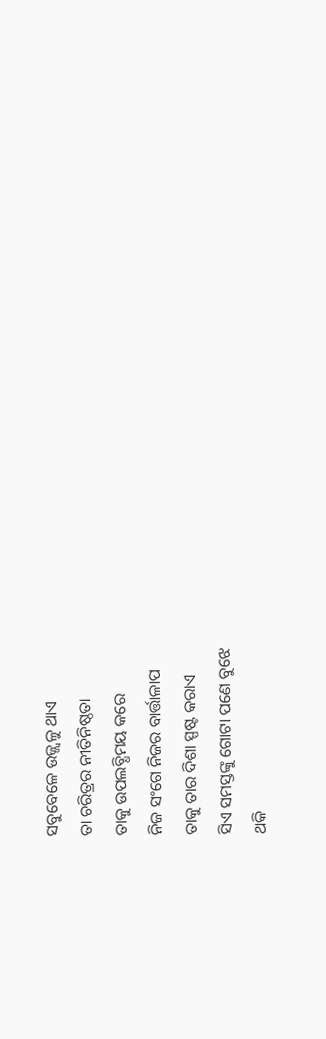ସବୁବେଳେ ଉଜ୍ଜ୍ଵଳୁ ଥାଏ
ତା ଚରିତ୍ରର ନୀତିନିଷ୍ଠତା
ତାକୁ ଉପଲବ୍ଧିମୟ କରେ
ନିଜ ସଂଗେ ନିଜର ବାର୍ତ୍ତାଳାପ
ତାକୁ ତାର ଦିଶା ସ୍ପଷ୍ଟ କରାଏ
ସିଏ ସମସ୍ତଙ୍କୁ ଗୋଟା ପଣେ ବୁଝେ
ଥକି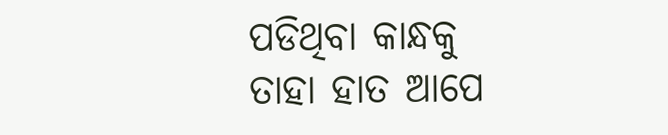ପଡିଥିବା କାନ୍ଧକୁ
ତାହା ହାତ ଆପେ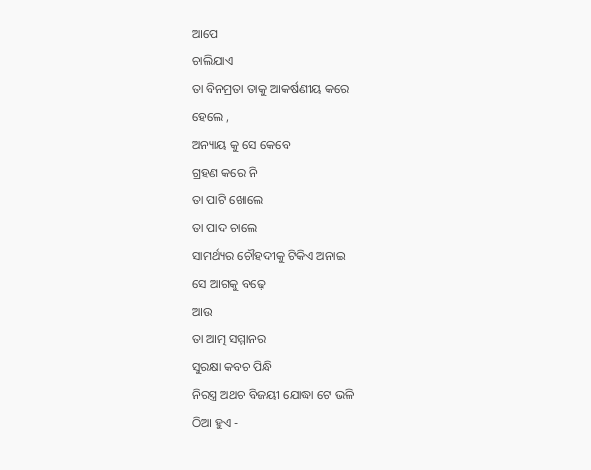ଆପେ
ଚାଲିଯାଏ
ତା ବିନମ୍ରତା ତାକୁ ଆକର୍ଷଣୀୟ କରେ
ହେଲେ ,
ଅନ୍ୟାୟ କୁ ସେ କେବେ
ଗ୍ରହଣ କରେ ନି
ତା ପାଟି ଖୋଲେ
ତା ପାଦ ଚାଲେ
ସାମର୍ଥ୍ୟର ଚୌହଦୀକୁ ଟିକିଏ ଅନାଇ
ସେ ଆଗକୁ ବଢ଼େ
ଆଉ
ତା ଆତ୍ମ ସମ୍ମାନର
ସୁରକ୍ଷା କବଚ ପିନ୍ଧି
ନିରସ୍ତ୍ର ଅଥଚ ବିଜୟୀ ଯୋଦ୍ଧା ଟେ ଭଳି
ଠିଆ ହୁଏ -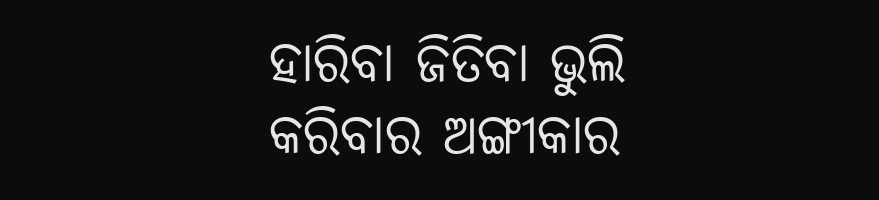ହାରିବା ଜିତିବା ଭୁଲି
କରିବାର ଅଙ୍ଗୀକାର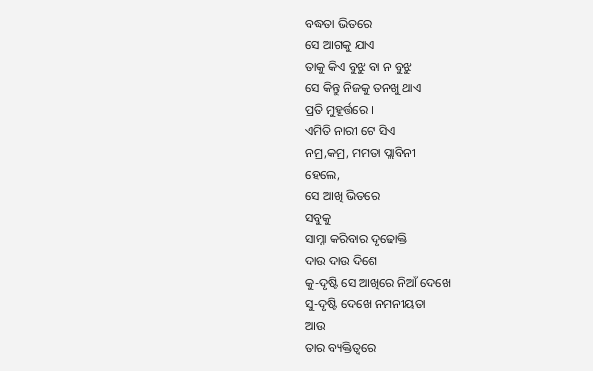ବଦ୍ଧତା ଭିତରେ
ସେ ଆଗକୁ ଯାଏ
ତାକୁ କିଏ ବୁଝୁ ବା ନ ବୁଝୁ
ସେ କିନ୍ତୁ ନିଜକୁ ତନଖୁ ଥାଏ
ପ୍ରତି ମୁହୂର୍ତ୍ତରେ ।
ଏମିତି ନାରୀ ଟେ ସିଏ
ନମ୍ର,କମ୍ର, ମମତା ପ୍ଲାବିନୀ
ହେଲେ,
ସେ ଆଖି ଭିତରେ
ସବୁକୁ
ସାମ୍ନା କରିବାର ଦୃଢୋକ୍ତି
ଦାଉ ଦାଉ ଦିଶେ
କୁ-ଦୃଷ୍ଟି ସେ ଆଖିରେ ନିଆଁ ଦେଖେ
ସୁ-ଦୃଷ୍ଟି ଦେଖେ ନମନୀୟତା
ଆଉ
ତାର ବ୍ୟକ୍ତିତ୍ଵରେ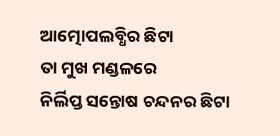ଆତ୍ମୋପଲବ୍ଧିର ଛିଟା
ତା ମୁଖ ମଣ୍ଡଳରେ
ନିର୍ଲିପ୍ତ ସନ୍ତୋଷ ଚନ୍ଦନର ଛିଟା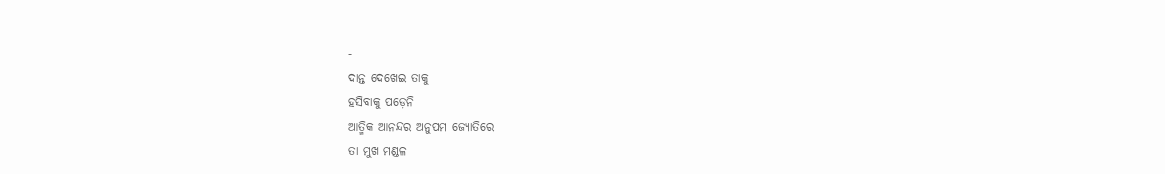-
ଦାନ୍ତ ଦେଖେଇ ତାକୁ
ହସିବାକୁ ପଡ଼େନି
ଆତ୍ମିକ ଆନନ୍ଦର ଅନୁପମ ଜ୍ୟୋତିରେ
ତା ମୁଖ ମଣ୍ଡଳ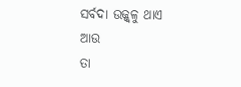ସର୍ବଦା ଉଜ୍ଜ୍ବଳୁ ଥାଏ
ଆଉ
ତା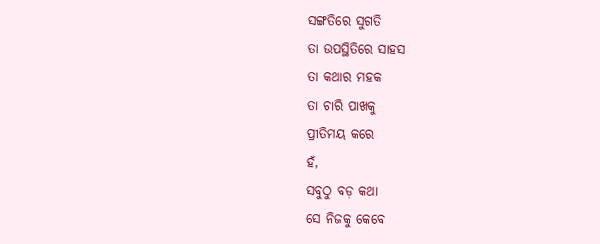ସଙ୍ଗତିରେ ସୁଗତି
ତା ଉପସ୍ଥିତିରେ ସାହସ
ତା କଥାର ମହକ
ତା ଚାରି ପାଖକୁ
ପ୍ରୀତିମୟ କରେ
ହଁ,
ସବୁଠୁ ବଡ଼ କଥା
ସେ ନିଜକୁ କେବେ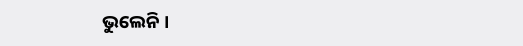ଭୁଲେନି ।